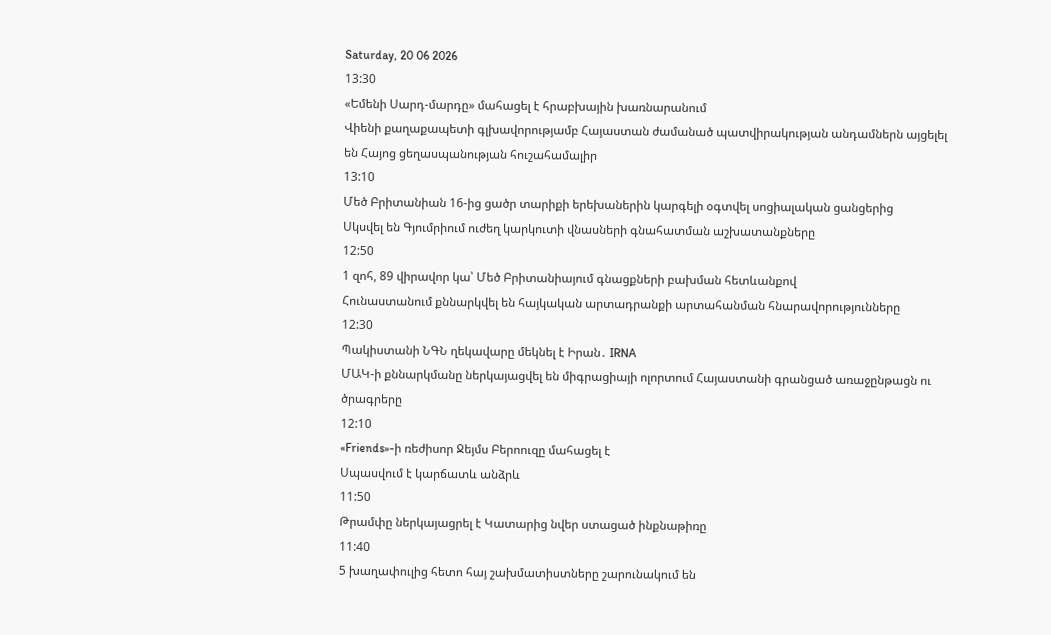Saturday, 20 06 2026
13:30
«Եմենի Սարդ-մարդը» մահացել է հրաբխային խառնարանում
Վիենի քաղաքապետի գլխավորությամբ Հայաստան ժամանած պատվիրակության անդամներն այցելել են Հայոց ցեղասպանության հուշահամալիր
13:10
Մեծ Բրիտանիան 16-ից ցածր տարիքի երեխաներին կարգելի օգտվել սոցիալական ցանցերից
Սկսվել են Գյումրիում ուժեղ կարկուտի վնասների գնահատման աշխատանքները
12:50
1 զոհ, 89 վիրավոր կա՝ Մեծ Բրիտանիայում գնացքների բախման հետևանքով
Հունաստանում քննարկվել են հայկական արտադրանքի արտահանման հնարավորությունները
12:30
Պակիստանի ՆԳՆ ղեկավարը մեկնել է Իրան․ IRNA
ՄԱԿ-ի քննարկմանը ներկայացվել են միգրացիայի ոլորտում Հայաստանի գրանցած առաջընթացն ու ծրագրերը
12:10
«Friends»-ի ռեժիսոր Ջեյմս Բերոուզը մահացել է
Սպասվում է կարճատև անձրև
11:50
Թրամփը ներկայացրել է Կատարից նվեր ստացած ինքնաթիռը
11:40
5 խաղափուլից հետո հայ շախմատիստները շարունակում են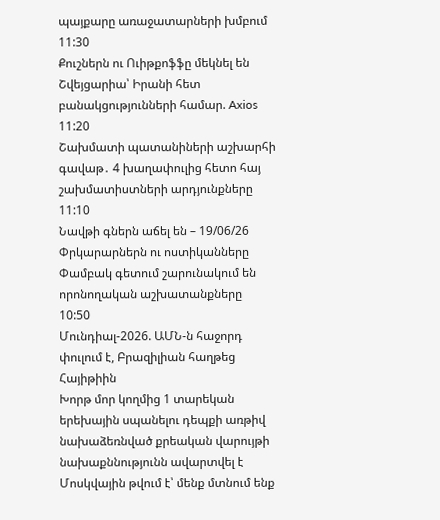պայքարը առաջատարների խմբում
11:30
Քուշներն ու Ուիթքոֆֆը մեկնել են Շվեյցարիա՝ Իրանի հետ բանակցությունների համար. Axios
11:20
Շախմատի պատանիների աշխարհի գավաթ․ 4 խաղափուլից հետո հայ շախմատիստների արդյունքները
11:10
Նավթի գներն աճել են – 19/06/26
Փրկարարներն ու ոստիկանները Փամբակ գետում շարունակում են որոնողական աշխատանքները
10:50
Մունդիալ-2026. ԱՄՆ-ն հաջորդ փուլում է, Բրազիլիան հաղթեց Հայիթիին
Խորթ մոր կողմից 1 տարեկան երեխային սպանելու դեպքի առթիվ նախաձեռնված քրեական վարույթի նախաքննությունն ավարտվել է
Մոսկվային թվում է՝ մենք մտնում ենք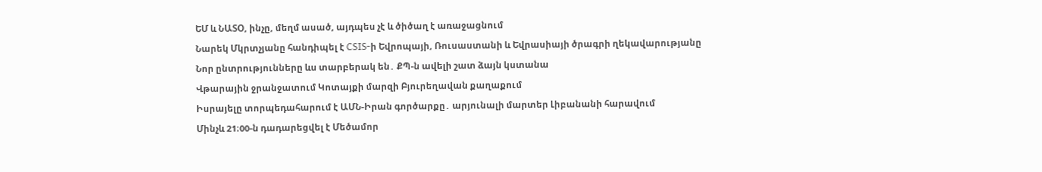ԵՄ և ՆԱՏՕ, ինչը, մեղմ ասած, այդպես չէ և ծիծաղ է առաջացնում
Նարեկ Մկրտչյանը հանդիպել է CSIS-ի Եվրոպայի, Ռուսաստանի և Եվրասիայի ծրագրի ղեկավարությանը
Նոր ընտրությունները ևս տարբերակ են․ ՔՊ-ն ավելի շատ ձայն կստանա
Վթարային ջրանջատում Կոտայքի մարզի Բյուրեղավան քաղաքում
Իսրայելը տորպեդահարում է ԱՄՆ-Իրան գործարքը․ արյունալի մարտեր Լիբանանի հարավում
Մինչև 21։00-ն դադարեցվել է Մեծամոր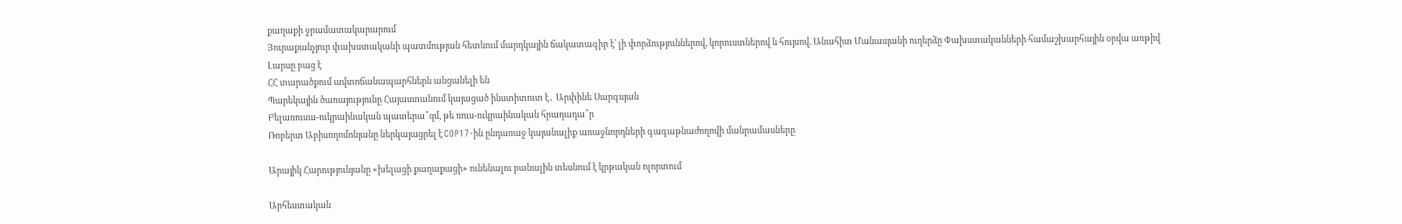քաղաքի ջրամատակարարում
Յուրաքանչյուր փախստականի պատմության հետևում մարդկային ճակատագիր է՝ լի փորձություններով, կորուստներով և հույսով. Անահիտ Մանասյանի ուղերձը Փախստականների համաշխարհային օրվա առթիվ
Լարսը բաց է
ՀՀ տարածքում ավտոճանապարհներն անցանելի են
Պարեկային ծառայությունը Հայաստանում կայացած ինստիտուտ է․ Արփինե Սարգսյան
Բելառուսա-ուկրաինական պատերա՞զմ, թե ռուս-ուկրաինական հրադադա՞ր
Ռոբերտ Աբիսողոմոնյանը ներկայացրել է COP17-ին ընդառաջ կայանալիք առաջնորդների գագաթնաժողովի մանրամասները

Արայիկ Հարությունյանը «խելացի քաղաքացի» ունենալու բանալին տեսնում է կրթական ոլորտում

Արհեստական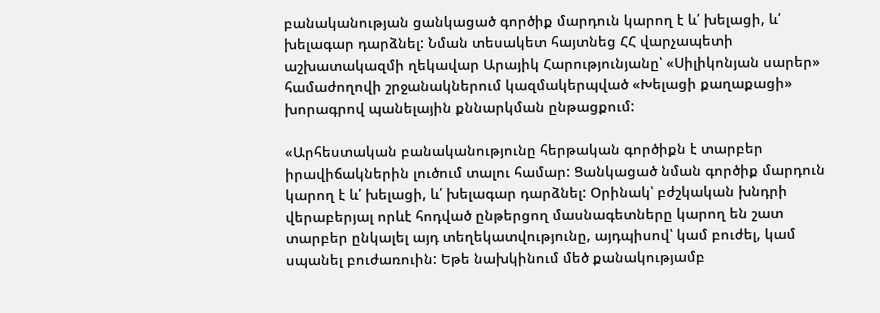բանականության ցանկացած գործիք մարդուն կարող է և՛ խելացի, և՛ խելագար դարձնել: Նման տեսակետ հայտնեց ՀՀ վարչապետի աշխատակազմի ղեկավար Արայիկ Հարությունյանը՝ «Սիլիկոնյան սարեր» համաժողովի շրջանակներում կազմակերպված «Խելացի քաղաքացի» խորագրով պանելային քննարկման ընթացքում:

«Արհեստական բանականությունը հերթական գործիքն է տարբեր իրավիճակներին լուծում տալու համար: Ցանկացած նման գործիք մարդուն կարող է և՛ խելացի, և՛ խելագար դարձնել: Օրինակ՝ բժշկական խնդրի վերաբերյալ որևէ հոդված ընթերցող մասնագետները կարող են շատ տարբեր ընկալել այդ տեղեկատվությունը, այդպիսով՝ կամ բուժել, կամ սպանել բուժառուին: Եթե նախկինում մեծ քանակությամբ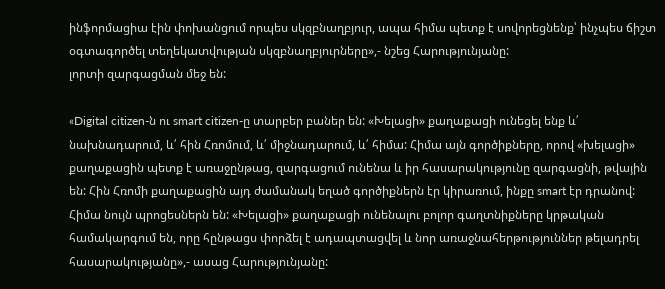ինֆորմացիա էին փոխանցում որպես սկզբնաղբյուր, ապա հիմա պետք է սովորեցնենք՝ ինչպես ճիշտ օգտագործել տեղեկատվության սկզբնաղբյուրները»,- նշեց Հարությունյանը:
լորտի զարգացման մեջ են:

«Digital citizen-ն ու smart citizen-ը տարբեր բաներ են: «Խելացի» քաղաքացի ունեցել ենք և՛ նախնադարում, և՛ հին Հռոմում, և՛ միջնադարում, և՛ հիմա: Հիմա այն գործիքները, որով «խելացի» քաղաքացին պետք է առաջընթաց, զարգացում ունենա և իր հասարակությունը զարգացնի, թվային են: Հին Հռոմի քաղաքացին այդ ժամանակ եղած գործիքներն էր կիրառում, ինքը smart էր դրանով: Հիմա նույն պրոցեսներն են: «Խելացի» քաղաքացի ունենալու բոլոր գաղտնիքները կրթական համակարգում են, որը հընթացս փորձել է ադապտացվել և նոր առաջնահերթություններ թելադրել հասարակությանը»,- ասաց Հարությունյանը: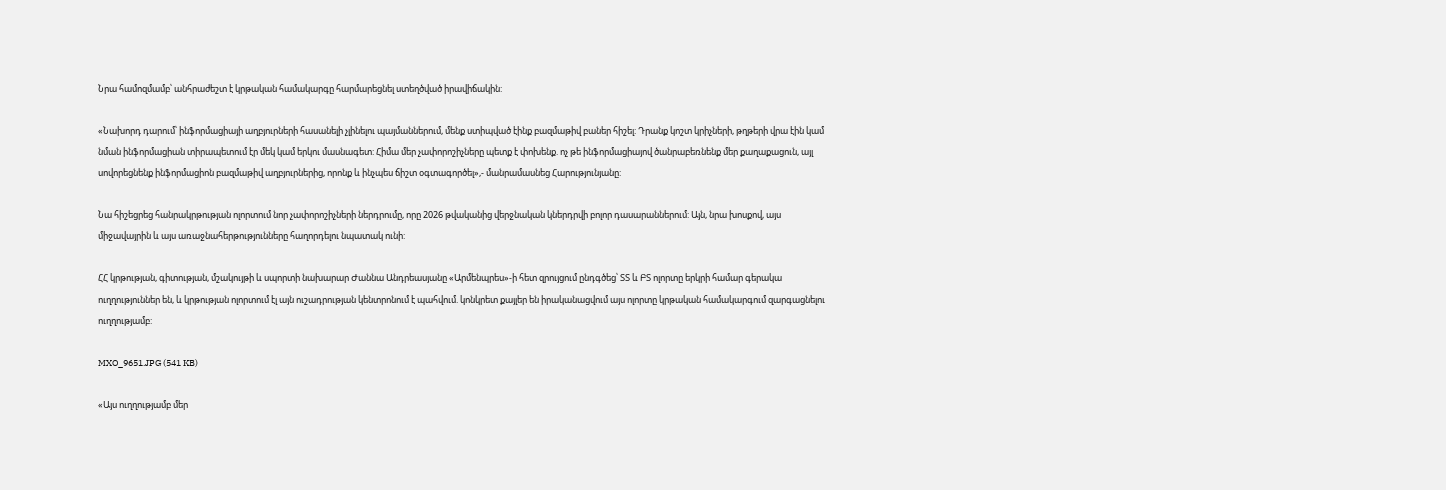Նրա համոզմամբ՝ անհրաժեշտ է կրթական համակարգը հարմարեցնել ստեղծված իրավիճակին:

«Նախորդ դարում՝ ինֆորմացիայի աղբյուրների հասանելի չլինելու պայմաններում, մենք ստիպված էինք բազմաթիվ բաներ հիշել: Դրանք կոշտ կրիչների, թղթերի վրա էին կամ նման ինֆորմացիան տիրապետում էր մեկ կամ երկու մասնագետ: Հիմա մեր չափորոշիչները պետք է փոխենք. ոչ թե ինֆորմացիայով ծանրաբեռնենք մեր քաղաքացուն, այլ սովորեցնենք ինֆորմացիոն բազմաթիվ աղբյուրներից, որոնք և ինչպես ճիշտ օգտագործել»,- մանրամասնեց Հարությունյանը:

Նա հիշեցրեց հանրակրթության ոլորտում նոր չափորոշիչների ներդրումը, որը 2026 թվականից վերջնական կներդրվի բոլոր դասարաններում: Այն, նրա խոսքով, այս միջավայրին և այս առաջնահերթությունները հաղորդելու նպատակ ունի:

ՀՀ կրթության, գիտության, մշակույթի և սպորտի նախարար Ժաննա Անդրեասյանը «Արմենպրես»-ի հետ զրույցում ընդգծեց՝ ՏՏ և ԲՏ ոլորտը երկրի համար գերակա ուղղություններ են, և կրթության ոլորտում էլ այն ուշադրության կենտրոնում է պահվում. կոնկրետ քայլեր են իրականացվում այս ոլորտը կրթական համակարգում զարգացնելու ուղղությամբ:

MXO_9651.JPG (541 KB)

«Այս ուղղությամբ մեր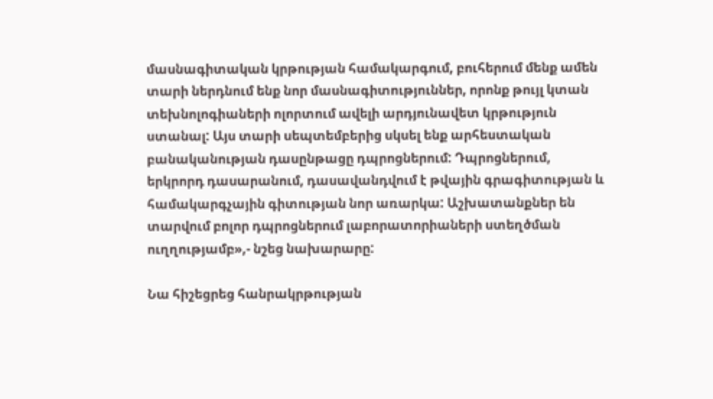մասնագիտական կրթության համակարգում, բուհերում մենք ամեն տարի ներդնում ենք նոր մասնագիտություններ, որոնք թույլ կտան տեխնոլոգիաների ոլորտում ավելի արդյունավետ կրթություն ստանալ: Այս տարի սեպտեմբերից սկսել ենք արհեստական բանականության դասընթացը դպրոցներում: Դպրոցներում, երկրորդ դասարանում, դասավանդվում է թվային գրագիտության և համակարգչային գիտության նոր առարկա: Աշխատանքներ են տարվում բոլոր դպրոցներում լաբորատորիաների ստեղծման ուղղությամբ»,- նշեց նախարարը:

Նա հիշեցրեց հանրակրթության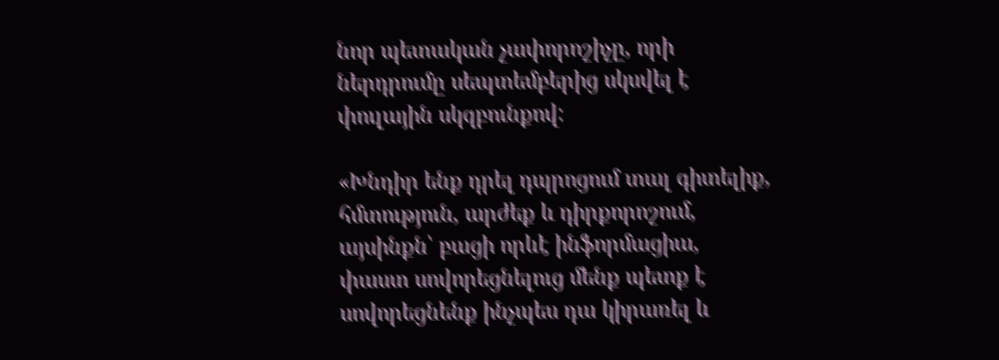նոր պետական չափորոշիչը, որի ներդրումը սեպտեմբերից սկսվել է փուլային սկզբունքով:

«Խնդիր ենք դրել դպրոցում տալ գիտելիք, հմտություն, արժեք և դիրքորոշում, այսինքն՝ բացի որևէ ինֆորմացիա, փաստ սովորեցնելուց մենք պետք է սովորեցնենք ինչպես դա կիրառել և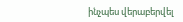ինչպես վերաբերվել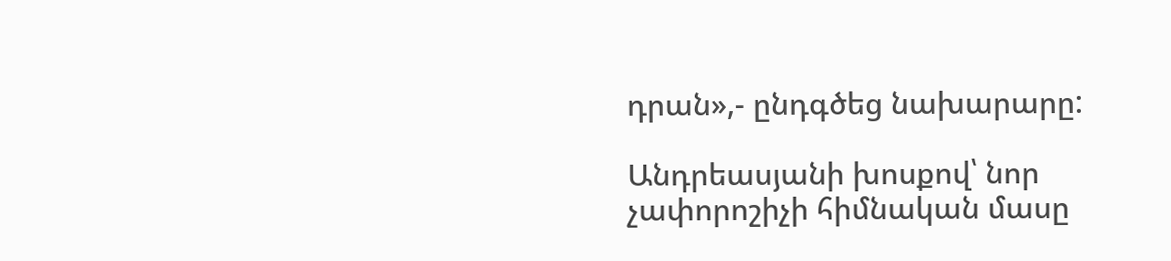դրան»,- ընդգծեց նախարարը:

Անդրեասյանի խոսքով՝ նոր չափորոշիչի հիմնական մասը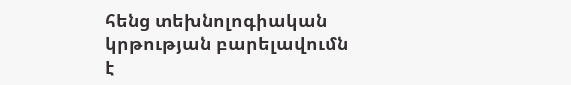հենց տեխնոլոգիական կրթության բարելավումն է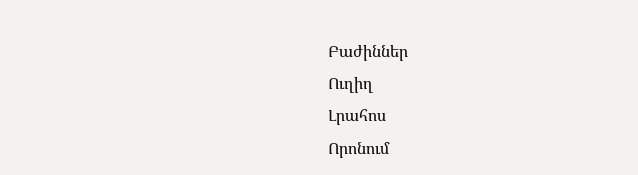Բաժիններ
Ուղիղ
Լրահոս
Որոնում